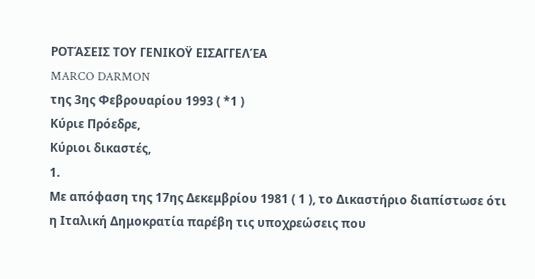ΡΟΤΆΣΕΙΣ ΤΟΥ ΓΕΝΙΚΟΫ ΕΙΣΑΓΓΕΛΈΑ
MARCO DARMON
της 3ης Φεβρουαρίου 1993 ( *1 )
Κύριε Πρόεδρε,
Κύριοι δικαστές,
1.
Με απόφαση της 17ης Δεκεμβρίου 1981 ( 1 ), το Δικαστήριο διαπίστωσε ότι η Ιταλική Δημοκρατία παρέβη τις υποχρεώσεις που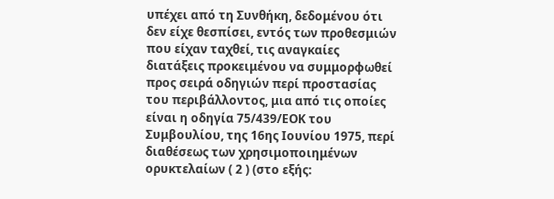υπέχει από τη Συνθήκη, δεδομένου ότι δεν είχε θεσπίσει, εντός των προθεσμιών που είχαν ταχθεί, τις αναγκαίες διατάξεις προκειμένου να συμμορφωθεί προς σειρά οδηγιών περί προστασίας του περιβάλλοντος, μια από τις οποίες είναι η οδηγία 75/439/ΕΟΚ του Συμβουλίου, της 16ης Ιουνίου 1975, περί διαθέσεως των χρησιμοποιημένων ορυκτελαίων ( 2 ) (στο εξής: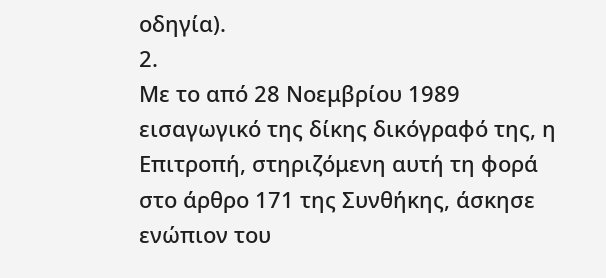οδηγία).
2.
Με το από 28 Νοεμβρίου 1989 εισαγωγικό της δίκης δικόγραφό της, η Επιτροπή, στηριζόμενη αυτή τη φορά στο άρθρο 171 της Συνθήκης, άσκησε ενώπιον του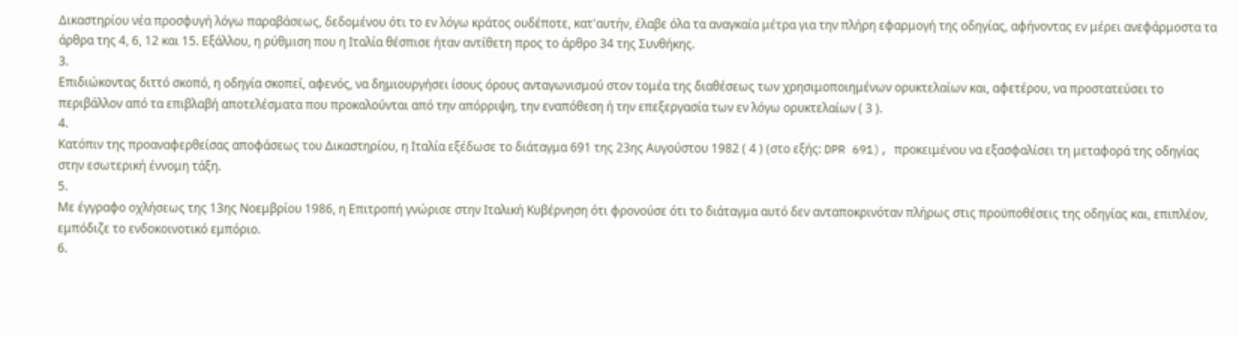Δικαστηρίου νέα προσφυγή λόγω παραβάσεως, δεδομένου ότι το εν λόγω κράτος ουδέποτε, κατ'αυτήν, έλαβε όλα τα αναγκαία μέτρα για την πλήρη εφαρμογή της οδηγίας, αφήνοντας εν μέρει ανεφάρμοστα τα άρθρα της 4, 6, 12 και 15. Εξάλλου, η ρύθμιση που η Ιταλία θέσπισε ήταν αντίθετη προς το άρθρο 34 της Συνθήκης.
3.
Επιδιώκοντας διττό σκοπό, η οδηγία σκοπεί, αφενός, να δημιουργήσει ίσους όρους ανταγωνισμού στον τομέα της διαθέσεως των χρησιμοποιημένων ορυκτελαίων και, αφετέρου, να προστατεύσει το περιβάλλον από τα επιβλαβή αποτελέσματα που προκαλούνται από την απόρριψη, την εναπόθεση ή την επεξεργασία των εν λόγω ορυκτελαίων ( 3 ).
4.
Κατόπιν της προαναφερθείσας αποφάσεως του Δικαστηρίου, η Ιταλία εξέδωσε το διάταγμα 691 της 23ης Αυγούστου 1982 ( 4 ) (στο εξής: DPR 691), προκειμένου να εξασφαλίσει τη μεταφορά της οδηγίας στην εσωτερική έννομη τάξη.
5.
Με έγγραφο οχλήσεως της 13ης Νοεμβρίου 1986, η Επιτροπή γνώρισε στην Ιταλική Κυβέρνηση ότι φρονούσε ότι το διάταγμα αυτό δεν ανταποκρινόταν πλήρως στις προϋποθέσεις της οδηγίας και, επιπλέον, εμπόδιζε το ενδοκοινοτικό εμπόριο.
6.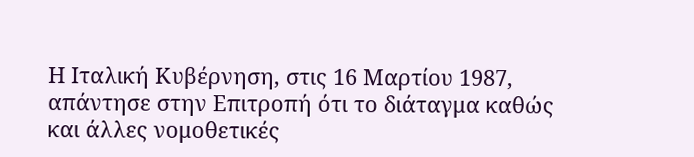Η Ιταλική Κυβέρνηση, στις 16 Μαρτίου 1987, απάντησε στην Επιτροπή ότι το διάταγμα καθώς και άλλες νομοθετικές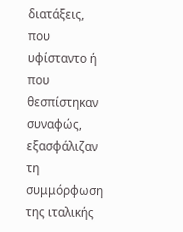διατάξεις, που υφίσταντο ή που θεσπίστηκαν συναφώς, εξασφάλιζαν τη συμμόρφωση της ιταλικής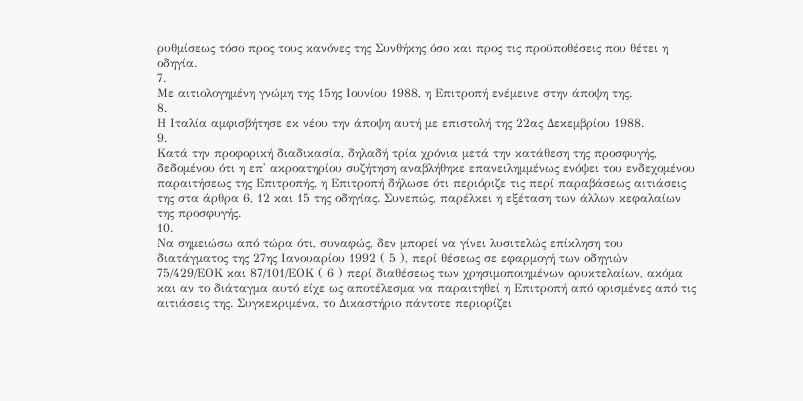ρυθμίσεως τόσο προς τους κανόνες της Συνθήκης όσο και προς τις προϋποθέσεις που θέτει η οδηγία.
7.
Με αιτιολογημένη γνώμη της 15ης Ιουνίου 1988, η Επιτροπή ενέμεινε στην άποψη της.
8.
Η Ιταλία αμφισβήτησε εκ νέου την άποψη αυτή με επιστολή της 22ας Δεκεμβρίου 1988.
9.
Κατά την προφορική διαδικασία, δηλαδή τρία χρόνια μετά την κατάθεση της προσφυγής, δεδομένου ότι η επ' ακροατηρίου συζήτηση αναβλήθηκε επανειλημμένως ενόψει του ενδεχομένου παραιτήσεως της Επιτροπής, η Επιτροπή δήλωσε ότι περιόριζε τις περί παραβάσεως αιτιάσεις της στα άρθρα 6, 12 και 15 της οδηγίας. Συνεπώς, παρέλκει η εξέταση των άλλων κεφαλαίων της προσφυγής.
10.
Να σημειώσω από τώρα ότι, συναφώς, δεν μπορεί να γίνει λυσιτελώς επίκληση του διατάγματος της 27ης Ιανουαρίου 1992 ( 5 ), περί θέσεως σε εφαρμογή των οδηγιών 75/429/ΕΟΚ και 87/101/ΕΟΚ ( 6 ) περί διαθέσεως των χρησιμοποιημένων ορυκτελαίων, ακόμα και αν το διάταγμα αυτό είχε ως αποτέλεσμα να παραιτηθεί η Επιτροπή από ορισμένες από τις αιτιάσεις της. Συγκεκριμένα, το Δικαστήριο πάντοτε περιορίζει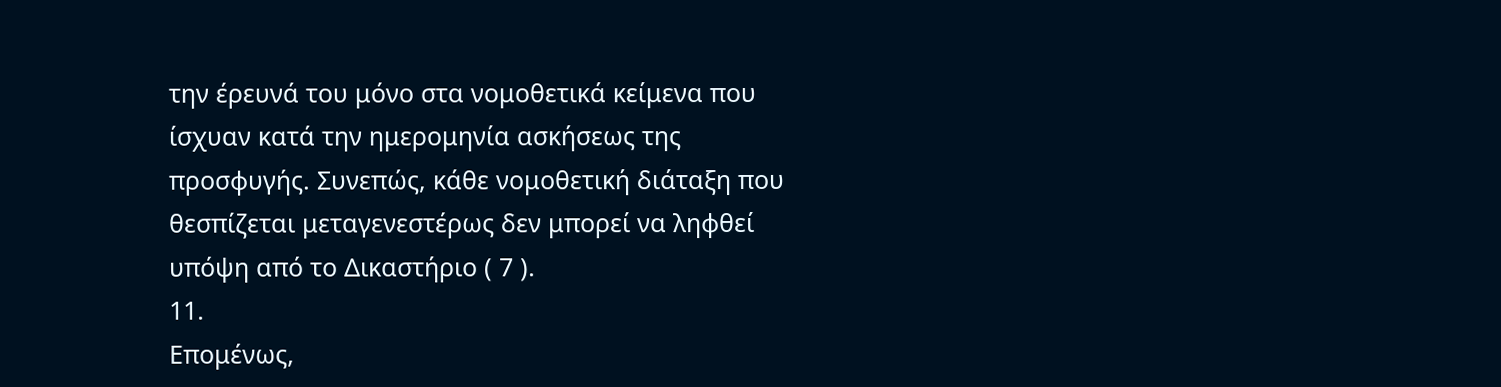την έρευνά του μόνο στα νομοθετικά κείμενα που ίσχυαν κατά την ημερομηνία ασκήσεως της προσφυγής. Συνεπώς, κάθε νομοθετική διάταξη που θεσπίζεται μεταγενεστέρως δεν μπορεί να ληφθεί υπόψη από το Δικαστήριο ( 7 ).
11.
Επομένως,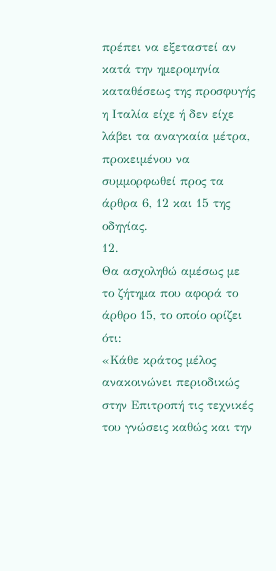πρέπει να εξεταστεί αν κατά την ημερομηνία καταθέσεως της προσφυγής η Ιταλία είχε ή δεν είχε λάβει τα αναγκαία μέτρα, προκειμένου να συμμορφωθεί προς τα άρθρα 6, 12 και 15 της οδηγίας.
12.
Θα ασχοληθώ αμέσως με το ζήτημα που αφορά το άρθρο 15, το οποίο ορίζει ότι:
«Κάθε κράτος μέλος ανακοινώνει περιοδικώς στην Επιτροπή τις τεχνικές του γνώσεις καθώς και την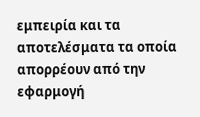εμπειρία και τα αποτελέσματα τα οποία απορρέουν από την εφαρμογή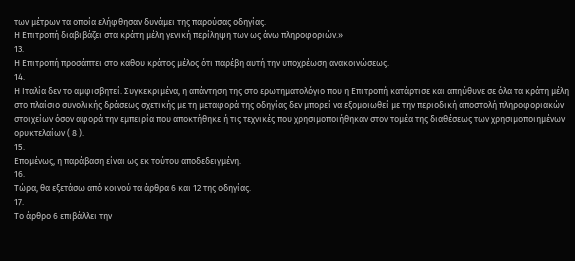των μέτρων τα οποία ελήφθησαν δυνάμει της παρούσας οδηγίας.
Η Επιτροπή διαβιβάζει στα κράτη μέλη γενική περίληψη των ως άνω πληροφοριών.»
13.
Η Επιτροπή προσάπτει στο καθου κράτος μέλος ότι παρέβη αυτή την υποχρέωση ανακοινώσεως.
14.
Η Ιταλία δεν το αμφισβητεί. Συγκεκριμένα, η απάντηση της στο ερωτηματολόγιο που η Επιτροπή κατάρτισε και απηύθυνε σε όλα τα κράτη μέλη στο πλαίσιο συνολικής δράσεως σχετικής με τη μεταφορά της οδηγίας δεν μπορεί να εξομοιωθεί με την περιοδική αποστολή πληροφοριακών στοιχείων όσον αφορά την εμπειρία που αποκτήθηκε ή τις τεχνικές που χρησιμοποιήθηκαν στον τομέα της διαθέσεως των χρησιμοποιημένων ορυκτελαίων ( 8 ).
15.
Επομένως, η παράβαση είναι ως εκ τούτου αποδεδειγμένη.
16.
Τώρα, θα εξετάσω από κοινού τα άρθρα 6 και 12 της οδηγίας.
17.
Το άρθρο 6 επιβάλλει την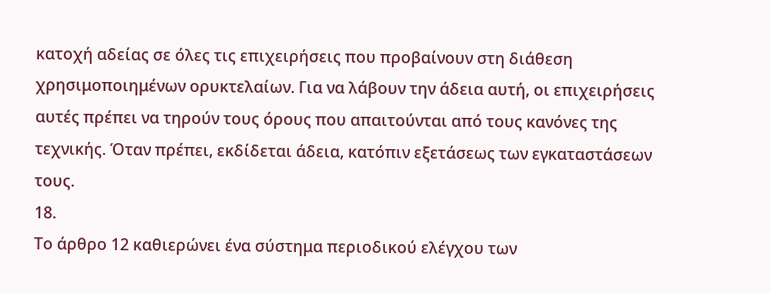κατοχή αδείας σε όλες τις επιχειρήσεις που προβαίνουν στη διάθεση χρησιμοποιημένων ορυκτελαίων. Για να λάβουν την άδεια αυτή, οι επιχειρήσεις αυτές πρέπει να τηρούν τους όρους που απαιτούνται από τους κανόνες της τεχνικής. Όταν πρέπει, εκδίδεται άδεια, κατόπιν εξετάσεως των εγκαταστάσεων τους.
18.
Το άρθρο 12 καθιερώνει ένα σύστημα περιοδικού ελέγχου των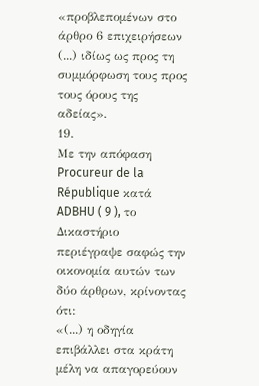«προβλεπομένων στο άρθρο 6 επιχειρήσεων (...) ιδίως ως προς τη συμμόρφωση τους προς τους όρους της αδείας».
19.
Με την απόφαση Procureur de la République κατά ADBHU ( 9 ), το Δικαστήριο περιέγραψε σαφώς την οικονομία αυτών των δύο άρθρων, κρίνοντας ότι:
«(...) η οδηγία επιβάλλει στα κράτη μέλη να απαγορεύουν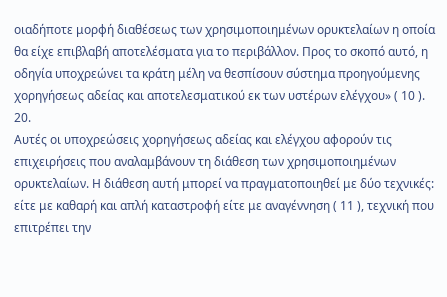οιαδήποτε μορφή διαθέσεως των χρησιμοποιημένων ορυκτελαίων η οποία θα είχε επιβλαβή αποτελέσματα για το περιβάλλον. Προς το σκοπό αυτό, η οδηγία υποχρεώνει τα κράτη μέλη να θεσπίσουν σύστημα προηγούμενης χορηγήσεως αδείας και αποτελεσματικού εκ των υστέρων ελέγχου» ( 10 ).
20.
Αυτές οι υποχρεώσεις χορηγήσεως αδείας και ελέγχου αφορούν τις επιχειρήσεις που αναλαμβάνουν τη διάθεση των χρησιμοποιημένων ορυκτελαίων. Η διάθεση αυτή μπορεί να πραγματοποιηθεί με δύο τεχνικές: είτε με καθαρή και απλή καταστροφή είτε με αναγέννηση ( 11 ), τεχνική που επιτρέπει την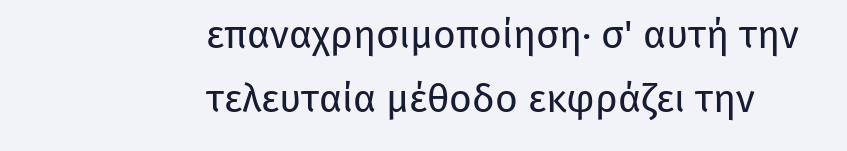επαναχρησιμοποίηση· σ' αυτή την τελευταία μέθοδο εκφράζει την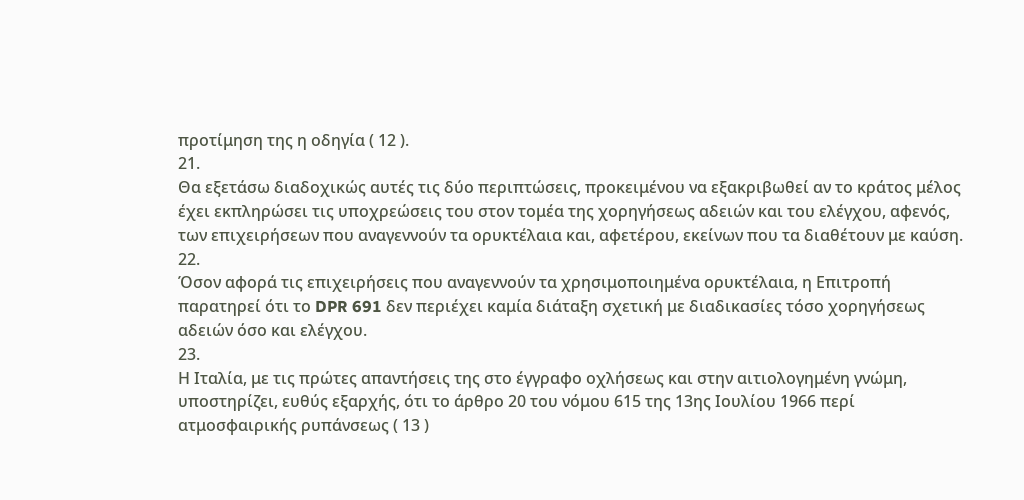προτίμηση της η οδηγία ( 12 ).
21.
Θα εξετάσω διαδοχικώς αυτές τις δύο περιπτώσεις, προκειμένου να εξακριβωθεί αν το κράτος μέλος έχει εκπληρώσει τις υποχρεώσεις του στον τομέα της χορηγήσεως αδειών και του ελέγχου, αφενός, των επιχειρήσεων που αναγεννούν τα ορυκτέλαια και, αφετέρου, εκείνων που τα διαθέτουν με καύση.
22.
Όσον αφορά τις επιχειρήσεις που αναγεννούν τα χρησιμοποιημένα ορυκτέλαια, η Επιτροπή παρατηρεί ότι το DPR 691 δεν περιέχει καμία διάταξη σχετική με διαδικασίες τόσο χορηγήσεως αδειών όσο και ελέγχου.
23.
Η Ιταλία, με τις πρώτες απαντήσεις της στο έγγραφο οχλήσεως και στην αιτιολογημένη γνώμη, υποστηρίζει, ευθύς εξαρχής, ότι το άρθρο 20 του νόμου 615 της 13ης Ιουλίου 1966 περί ατμοσφαιρικής ρυπάνσεως ( 13 )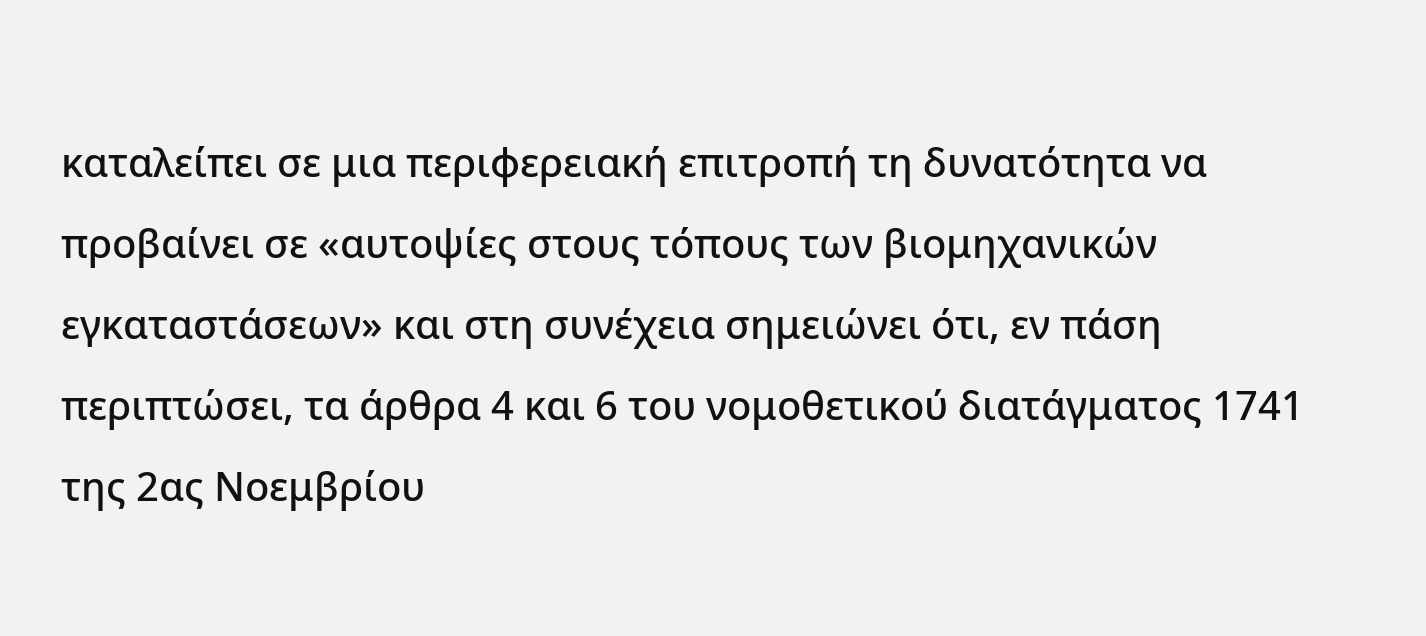καταλείπει σε μια περιφερειακή επιτροπή τη δυνατότητα να προβαίνει σε «αυτοψίες στους τόπους των βιομηχανικών εγκαταστάσεων» και στη συνέχεια σημειώνει ότι, εν πάση περιπτώσει, τα άρθρα 4 και 6 του νομοθετικού διατάγματος 1741 της 2ας Νοεμβρίου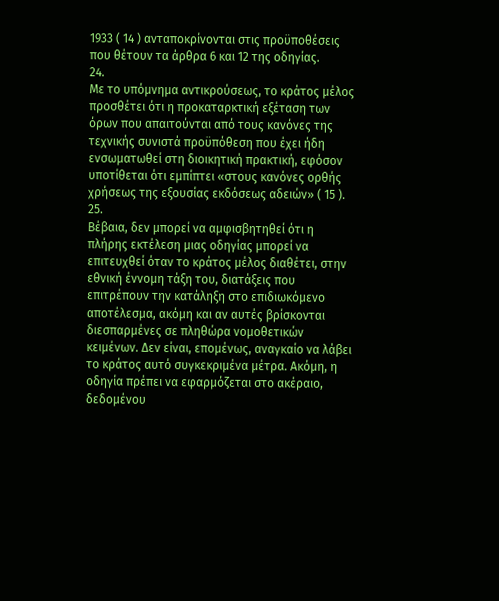1933 ( 14 ) ανταποκρίνονται στις προϋποθέσεις που θέτουν τα άρθρα 6 και 12 της οδηγίας.
24.
Με το υπόμνημα αντικρούσεως, το κράτος μέλος προσθέτει ότι η προκαταρκτική εξέταση των όρων που απαιτούνται από τους κανόνες της τεχνικής συνιστά προϋπόθεση που έχει ήδη ενσωματωθεί στη διοικητική πρακτική, εφόσον υποτίθεται ότι εμπίπτει «στους κανόνες ορθής χρήσεως της εξουσίας εκδόσεως αδειών» ( 15 ).
25.
Βέβαια, δεν μπορεί να αμφισβητηθεί ότι η πλήρης εκτέλεση μιας οδηγίας μπορεί να επιτευχθεί όταν το κράτος μέλος διαθέτει, στην εθνική έννομη τάξη του, διατάξεις που επιτρέπουν την κατάληξη στο επιδιωκόμενο αποτέλεσμα, ακόμη και αν αυτές βρίσκονται διεσπαρμένες σε πληθώρα νομοθετικών κειμένων. Δεν είναι, επομένως, αναγκαίο να λάβει το κράτος αυτό συγκεκριμένα μέτρα. Ακόμη, η οδηγία πρέπει να εφαρμόζεται στο ακέραιο, δεδομένου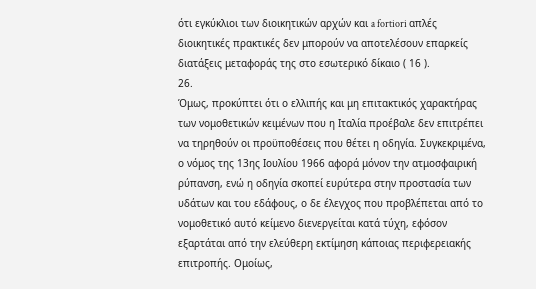ότι εγκύκλιοι των διοικητικών αρχών και a fortiori απλές διοικητικές πρακτικές δεν μπορούν να αποτελέσουν επαρκείς διατάξεις μεταφοράς της στο εσωτερικό δίκαιο ( 16 ).
26.
Όμως, προκύπτει ότι ο ελλιπής και μη επιτακτικός χαρακτήρας των νομοθετικών κειμένων που η Ιταλία προέβαλε δεν επιτρέπει να τηρηθούν οι προϋποθέσεις που θέτει η οδηγία. Συγκεκριμένα, ο νόμος της 13ης Ιουλίου 1966 αφορά μόνον την ατμοσφαιρική ρύπανση, ενώ η οδηγία σκοπεί ευρύτερα στην προστασία των υδάτων και του εδάφους, ο δε έλεγχος που προβλέπεται από το νομοθετικό αυτό κείμενο διενεργείται κατά τύχη, εφόσον εξαρτάται από την ελεύθερη εκτίμηση κάποιας περιφερειακής επιτροπής. Ομοίως,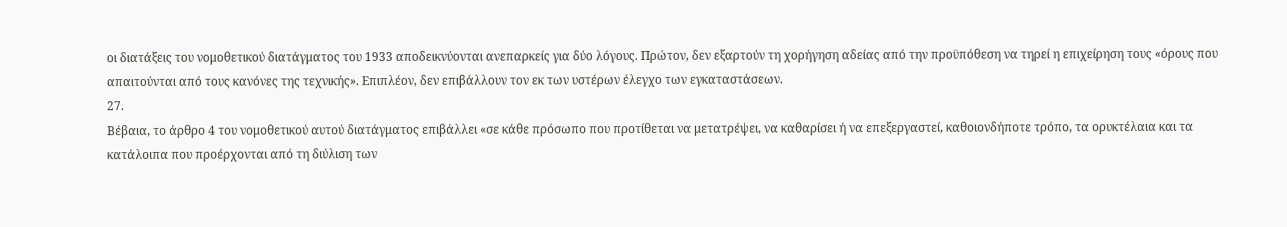οι διατάξεις του νομοθετικού διατάγματος του 1933 αποδεικνύονται ανεπαρκείς για δύο λόγους. Πρώτον, δεν εξαρτούν τη χορήγηση αδείας από την προϋπόθεση να τηρεί η επιχείρηση τους «όρους που απαιτούνται από τους κανόνες της τεχνικής». Επιπλέον, δεν επιβάλλουν τον εκ των υστέρων έλεγχο των εγκαταστάσεων.
27.
Βέβαια, το άρθρο 4 του νομοθετικού αυτού διατάγματος επιβάλλει «σε κάθε πρόσωπο που προτίθεται να μετατρέψει, να καθαρίσει ή να επεξεργαστεί, καθοιονδήποτε τρόπο, τα ορυκτέλαια και τα κατάλοιπα που προέρχονται από τη διύλιση των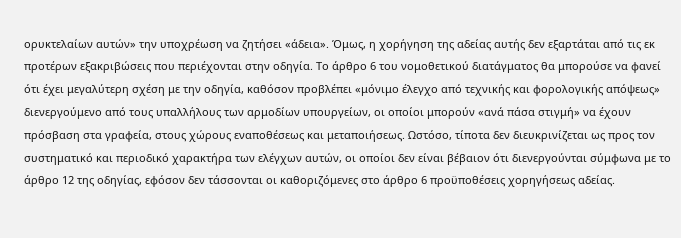ορυκτελαίων αυτών» την υποχρέωση να ζητήσει «άδεια». Όμως, η χορήγηση της αδείας αυτής δεν εξαρτάται από τις εκ προτέρων εξακριβώσεις που περιέχονται στην οδηγία. Το άρθρο 6 του νομοθετικού διατάγματος θα μπορούσε να φανεί ότι έχει μεγαλύτερη σχέση με την οδηγία, καθόσον προβλέπει «μόνιμο έλεγχο από τεχνικής και φορολογικής απόψεως» διενεργούμενο από τους υπαλλήλους των αρμοδίων υπουργείων, οι οποίοι μπορούν «ανά πάσα στιγμή» να έχουν πρόσβαση στα γραφεία, στους χώρους εναποθέσεως και μεταποιήσεως. Ωστόσο, τίποτα δεν διευκρινίζεται ως προς τον συστηματικό και περιοδικό χαρακτήρα των ελέγχων αυτών, οι οποίοι δεν είναι βέβαιον ότι διενεργούνται σύμφωνα με το άρθρο 12 της οδηγίας, εφόσον δεν τάσσονται οι καθοριζόμενες στο άρθρο 6 προϋποθέσεις χορηγήσεως αδείας.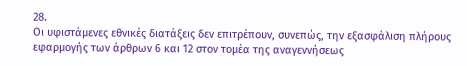28.
Οι υφιστάμενες εθνικές διατάξεις δεν επιτρέπουν, συνεπώς, την εξασφάλιση πλήρους εφαρμογής των άρθρων 6 και 12 στον τομέα της αναγεννήσεως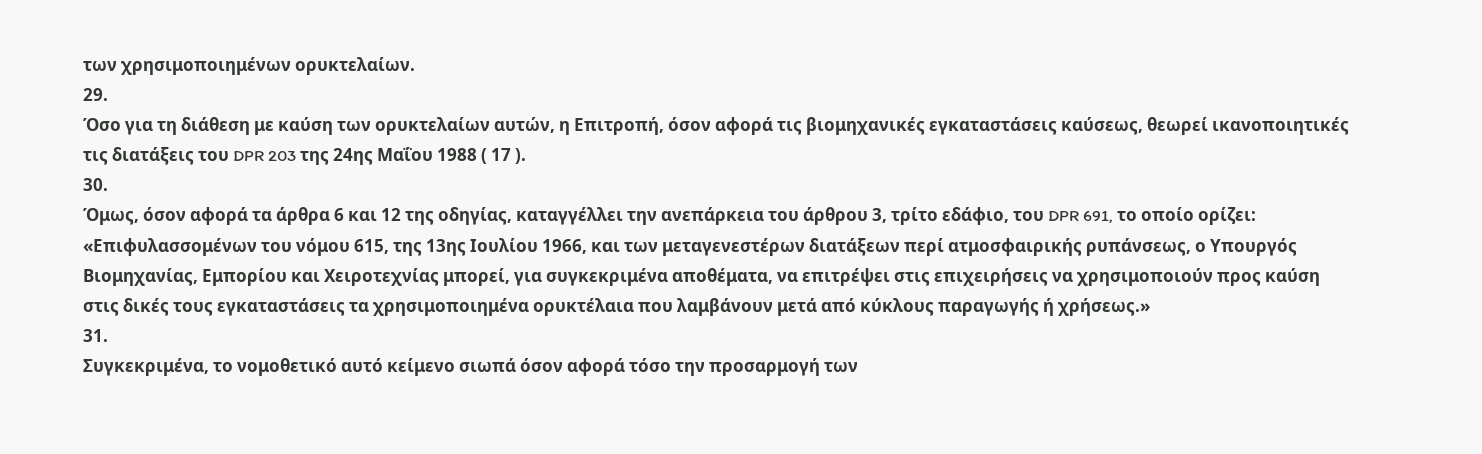των χρησιμοποιημένων ορυκτελαίων.
29.
Όσο για τη διάθεση με καύση των ορυκτελαίων αυτών, η Επιτροπή, όσον αφορά τις βιομηχανικές εγκαταστάσεις καύσεως, θεωρεί ικανοποιητικές τις διατάξεις του DPR 203 της 24ης Μαΐου 1988 ( 17 ).
30.
Όμως, όσον αφορά τα άρθρα 6 και 12 της οδηγίας, καταγγέλλει την ανεπάρκεια του άρθρου 3, τρίτο εδάφιο, του DPR 691, το οποίο ορίζει:
«Επιφυλασσομένων του νόμου 615, της 13ης Ιουλίου 1966, και των μεταγενεστέρων διατάξεων περί ατμοσφαιρικής ρυπάνσεως, ο Υπουργός Βιομηχανίας, Εμπορίου και Χειροτεχνίας μπορεί, για συγκεκριμένα αποθέματα, να επιτρέψει στις επιχειρήσεις να χρησιμοποιούν προς καύση στις δικές τους εγκαταστάσεις τα χρησιμοποιημένα ορυκτέλαια που λαμβάνουν μετά από κύκλους παραγωγής ή χρήσεως.»
31.
Συγκεκριμένα, το νομοθετικό αυτό κείμενο σιωπά όσον αφορά τόσο την προσαρμογή των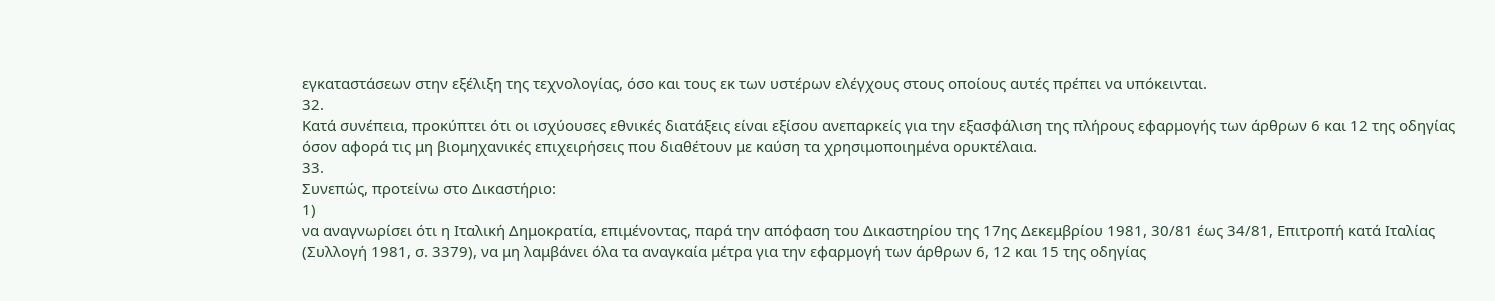εγκαταστάσεων στην εξέλιξη της τεχνολογίας, όσο και τους εκ των υστέρων ελέγχους στους οποίους αυτές πρέπει να υπόκεινται.
32.
Κατά συνέπεια, προκύπτει ότι οι ισχύουσες εθνικές διατάξεις είναι εξίσου ανεπαρκείς για την εξασφάλιση της πλήρους εφαρμογής των άρθρων 6 και 12 της οδηγίας όσον αφορά τις μη βιομηχανικές επιχειρήσεις που διαθέτουν με καύση τα χρησιμοποιημένα ορυκτέλαια.
33.
Συνεπώς, προτείνω στο Δικαστήριο:
1)
να αναγνωρίσει ότι η Ιταλική Δημοκρατία, επιμένοντας, παρά την απόφαση του Δικαστηρίου της 17ης Δεκεμβρίου 1981, 30/81 έως 34/81, Επιτροπή κατά Ιταλίας (Συλλογή 1981, σ. 3379), να μη λαμβάνει όλα τα αναγκαία μέτρα για την εφαρμογή των άρθρων 6, 12 και 15 της οδηγίας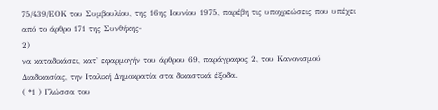75/439/ΕΟΚ του Συμβουλίου, της 16ης Ιουνίου 1975, παρέβη τις υποχρεώσεις που υπέχει από το άρθρο 171 της Συνθήκης-
2)
να καταδικάσει, κατ' εφαρμογήν του άρθρου 69, παράγραφος 2, του Κανονισμού Διαδικασίας, την Ιταλική Δημοκρατία στα δικαστικά έξοδα.
( *1 ) Γλώσσα του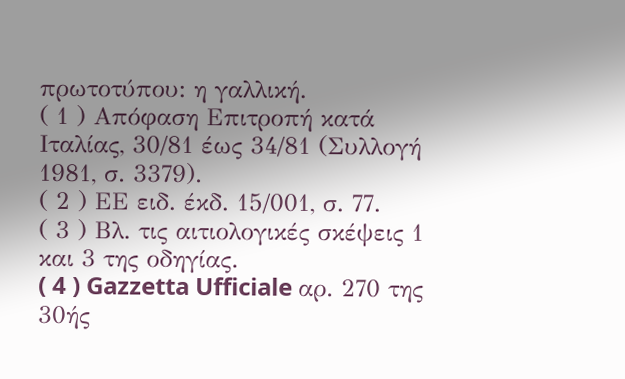πρωτοτύπου: η γαλλική.
( 1 ) Απόφαση Επιτροπή κατά Ιταλίας, 30/81 έως 34/81 (Συλλογή 1981, σ. 3379).
( 2 ) ΕΕ ειδ. έκδ. 15/001, σ. 77.
( 3 ) Βλ. τις αιτιολογικές σκέψεις 1 και 3 της οδηγίας.
( 4 ) Gazzetta Ufficiale αρ. 270 της 30ής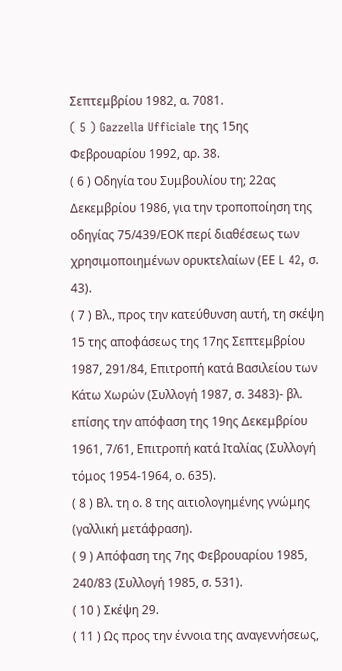Σεπτεμβρίου 1982, α. 7081.
( 5 ) Gazzella Ufficiale της 15ης Φεβρουαρίου 1992, αρ. 38.
( 6 ) Οδηγία του Συμβουλίου τη; 22ας Δεκεμβρίου 1986, για την τροποποίηση της οδηγίας 75/439/ΕΟΚ περί διαθέσεως των χρησιμοποιημένων ορυκτελαίων (ΕΕ L 42, σ. 43).
( 7 ) Βλ., προς την κατεύθυνση αυτή, τη σκέψη 15 της αποφάσεως της 17ης Σεπτεμβρίου 1987, 291/84, Επιτροπή κατά Βασιλείου των Κάτω Χωρών (Συλλογή 1987, σ. 3483)- βλ. επίσης την απόφαση της 19ης Δεκεμβρίου 1961, 7/61, Επιτροπή κατά Ιταλίας (Συλλογή τόμος 1954-1964, ο. 635).
( 8 ) Βλ. τη ο. 8 της αιτιολογημένης γνώμης (γαλλική μετάφραση).
( 9 ) Απόφαση της 7ης Φεβρουαρίου 1985, 240/83 (Συλλογή 1985, σ. 531).
( 10 ) Σκέψη 29.
( 11 ) Ως προς την έννοια της αναγεννήσεως,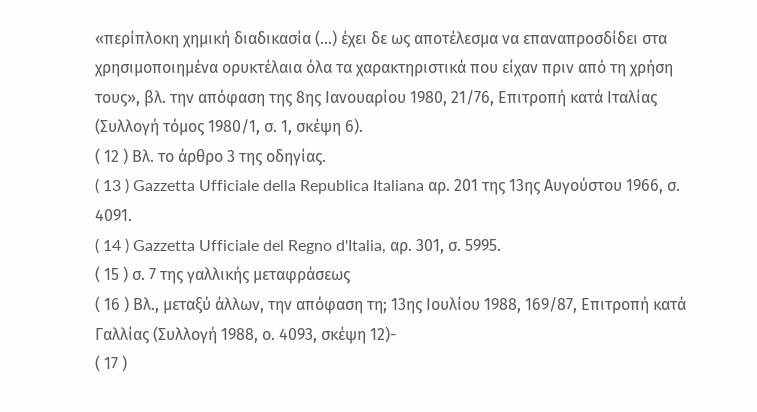«περίπλοκη χημική διαδικασία (...) έχει δε ως αποτέλεσμα να επαναπροσδίδει στα χρησιμοποιημένα ορυκτέλαια όλα τα χαρακτηριστικά που είχαν πριν από τη χρήση τους», βλ. την απόφαση της 8ης Ιανουαρίου 1980, 21/76, Επιτροπή κατά Ιταλίας (Συλλογή τόμος 1980/1, σ. 1, σκέψη 6).
( 12 ) Βλ. το άρθρο 3 της οδηγίας.
( 13 ) Gazzetta Ufficiale della Republica Italiana αρ. 201 της 13ης Αυγούστου 1966, σ. 4091.
( 14 ) Gazzetta Ufficiale del Regno d'Italia, αρ. 301, σ. 5995.
( 15 ) σ. 7 της γαλλικής μεταφράσεως
( 16 ) Βλ., μεταξύ άλλων, την απόφαση τη; 13ης Ιουλίου 1988, 169/87, Επιτροπή κατά Γαλλίας (Συλλογή 1988, ο. 4093, σκέψη 12)-
( 17 )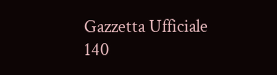Gazzetta Ufficiale 140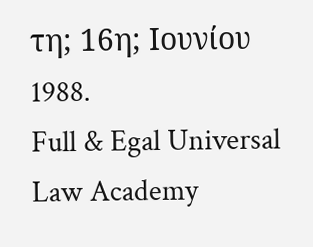τη; 16η; Ιουνίου 1988.
Full & Egal Universal Law Academy